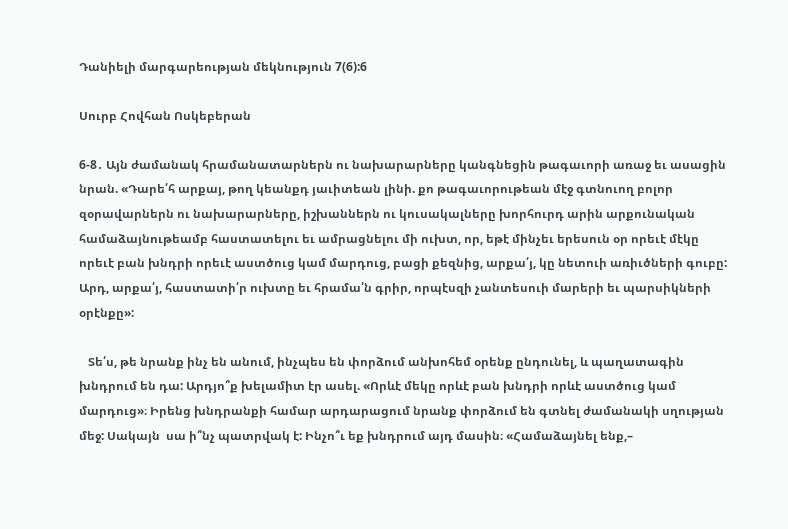Դանիելի մարգարեության մեկնություն 7(6):6

Սուրբ Հովհան Ոսկեբերան

6-8․ Այն ժամանակ հրամանատարներն ու նախարարները կանգնեցին թագաւորի առաջ եւ ասացին նրան. «Դարե՛հ արքայ, թող կեանքդ յաւիտեան լինի. քո թագաւորութեան մէջ գտնուող բոլոր զօրավարներն ու նախարարները, իշխաններն ու կուսակալները խորհուրդ արին արքունական համաձայնութեամբ հաստատելու եւ ամրացնելու մի ուխտ, որ, եթէ մինչեւ երեսուն օր որեւէ մէկը որեւէ բան խնդրի որեւէ աստծուց կամ մարդուց, բացի քեզնից, արքա՛յ, կը նետուի առիւծների գուբը: Արդ, արքա՛յ, հաստատի՛ր ուխտը եւ հրամա՛ն գրիր, որպէսզի չանտեսուի մարերի եւ պարսիկների օրէնքը»:

   Տե՛ս, թե նրանք ինչ են անում, ինչպես են փորձում անխոհեմ օրենք ընդունել, և պաղատագին խնդրում են դա: Արդյո՞ք խելամիտ էր ասել. «Որևէ մեկը որևէ բան խնդրի որևէ աստծուց կամ մարդուց»։ Իրենց խնդրանքի համար արդարացում նրանք փորձում են գտնել ժամանակի սղության մեջ: Սակայն  սա ի՞նչ պատրվակ է: Ինչո՞ւ եք խնդրում այդ մասին։ «Համաձայնել ենք,–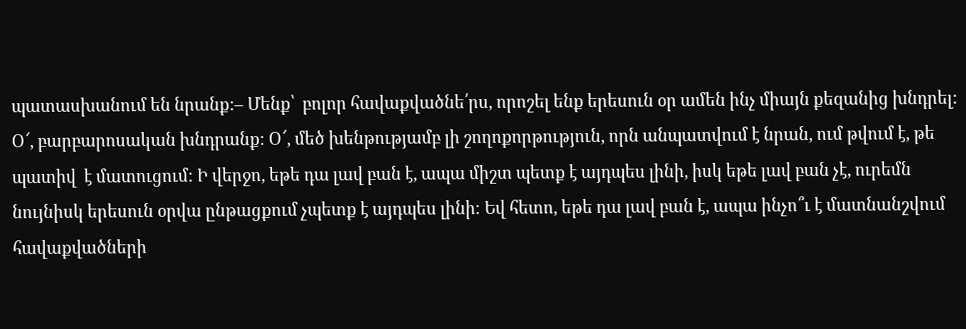պատասխանում են նրանք:– Մենք՝  բոլոր հավաքվածնե՛րս, որոշել ենք երեսուն օր ամեն ինչ միայն քեզանից խնդրել: Օ՜, բարբարոսական խնդրանք: Օ՜, մեծ խենթությամբ լի շողոքորթություն, որն անպատվում է նրան, ում թվում է, թե պատիվ  է մատուցում: Ի վերջո, եթե դա լավ բան է, ապա միշտ պետք է այդպես լինի, իսկ եթե լավ բան չէ, ուրեմն նույնիսկ երեսուն օրվա ընթացքում չպետք է այդպես լինի։ Եվ հետո, եթե դա լավ բան է, ապա ինչո՞ւ է մատնանշվում հավաքվածների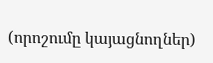(որոշումը կայացնողներ)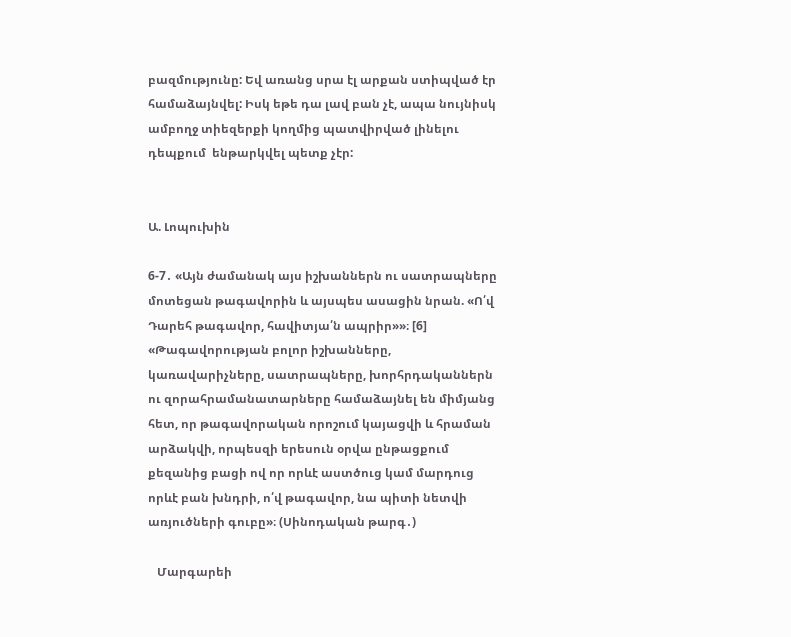բազմությունը: Եվ առանց սրա էլ արքան ստիպված էր համաձայնվել: Իսկ եթե դա լավ բան չէ, ապա նույնիսկ ամբողջ տիեզերքի կողմից պատվիրված լինելու դեպքում  ենթարկվել պետք չէր:


Ա. Լոպուխին

6-7․ «Այն ժամանակ այս իշխաններն ու սատրապները մոտեցան թագավորին և այսպես ասացին նրան. «Ո՛վ Դարեհ թագավոր, հավիտյա՛ն ապրիր»»։ [6] «Թագավորության բոլոր իշխանները, կառավարիչները, սատրապները, խորհրդականներն ու զորահրամանատարները համաձայնել են միմյանց հետ, որ թագավորական որոշում կայացվի և հրաման արձակվի, որպեսզի երեսուն օրվա ընթացքում քեզանից բացի ով որ որևէ աստծուց կամ մարդուց որևէ բան խնդրի, ո՛վ թագավոր, նա պիտի նետվի առյուծների գուբը»։ (Սինոդական թարգ․)

   Մարգարեի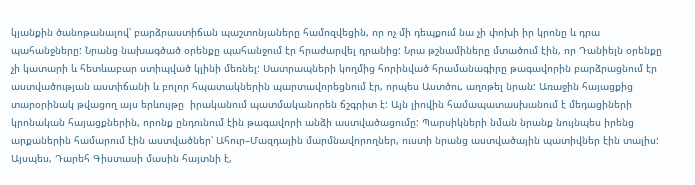կյանքին ծանոթանալով՝ բարձրաստիճան պաշտոնյաները համոզվեցին, որ ոչ մի դեպքում նա չի փոխի իր կրոնը և դրա պահանջները: Նրանց նախագծած օրենքը պահանջում էր հրաժարվել դրանից: Նրա թշնամիները մտածում էին, որ Դանիելն օրենքը չի կատարի և հետևաբար ստիպված կլինի մեռնել: Սատրապների կողմից հորինված հրամանագիրը թագավորին բարձրացնում էր աստվածության աստիճանի և բոլոր հպատակներին պարտավորեցնում էր, որպես Աստծու, աղոթել նրան: Առաջին հայացքից տարօրինակ թվացող այս երևույթը  իրականում պատմականորեն ճշգրիտ է: Այն լիովին համապատասխանում է մեդացիների կրոնական հայացքներին, որոնք ընդունում էին թագավորի անձի աստվածացումը: Պարսիկների նման նրանք նույնպես իրենց արքաներին համարում էին աստվածներ՝ Ահուր–Մազդային մարմնավորողներ, ուստի նրանց աստվածային պատիվներ էին տալիս: Այսպես, Դարեհ Գիստասի մասին հայտնի է,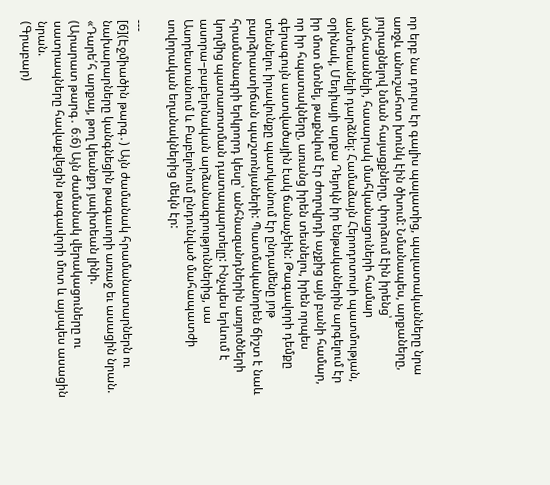որ երբ նա դուրս էր գալիս պալատից, պալատականները նրա առջև անուշահոտ խունկ էին ծխում: Նմանապես, արքաները, յուրացնելով նման հայացքները, փորձում էին իրենց՝ անհասանելի, հասարակ մահկանացուների համար անտեսանելի դարձնել: Համաձայն Հերոդոտոսի պատմության, օրինակ, Մեդիայի արքա Դեյոկն իր ենթականերին արգելում էր իր մոտ մտնել, թաքնվում էր ժողովրդի աչքից այն բանի համար, որ իր հպատակները, առանց իրեն տեսնելու, իրեն որպես գերագույն աստվածային էակ ճանաչեին: Թագավորի դեմքը տեսնելու իրավունքը պատկանում էր ընդամենը յոթ բարձրաստիճան պաշտոնյաների: Պատմականորեն ճիշտ է նաև հրամանագրի երկրորդ կեսը՝ անհնազանդներին առյուծների կողմից պատառոտման դատապարտելը: Ինչպես երևում է ասորա–բաբելոնական արձանագրություններից, սա Ասորեստանում և Բաբելոնում ընդունված մահապատժի սովորական եղանակներից մեկն էր:

---
[6](Էջմիածին թարգ․) Այն ժամանակ հրամանատարներն ու նախարարները կանգնեցին թագաւորի առաջ եւ ասացին նրան. «Դարե՛հ արքայ, թող կեանքդ յաւիտեան լինի.
(Արարատ թարգ․ 6։6) Այն ժամանակ վերակացուները ու սատրապները հավաքվեցին թագավորի մոտ և այսպես ասացին նրան.
(Գրաբար)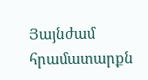Յայնժամ հրամատարքն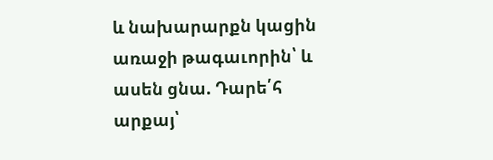և նախարարքն կացին առաջի թագաւորին՝ և ասեն ցնա. Դարե՛հ արքայ՝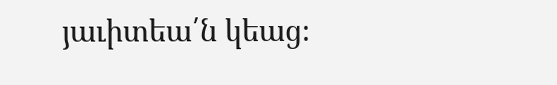յաւիտեա՛ն կեաց։